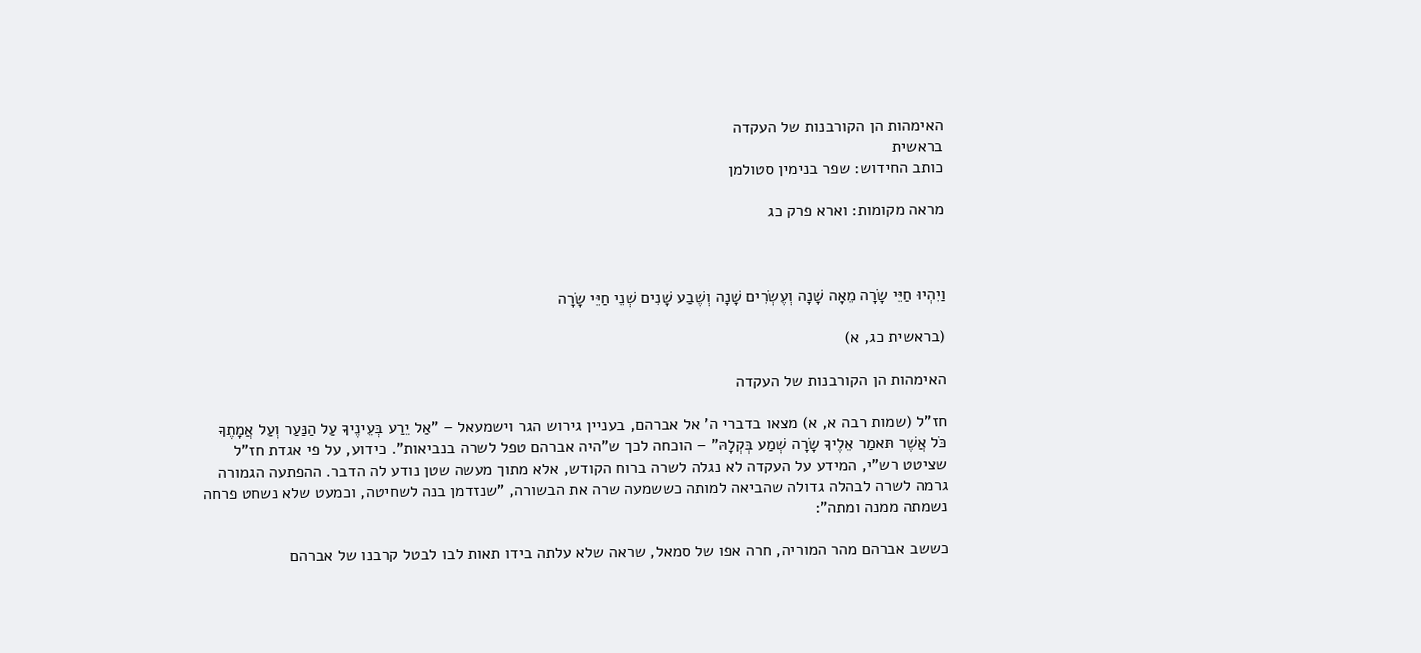האימהות הן הקורבנות של העקדה
בראשית
כותב החידוש: שפר בנימין סטולמן

מראה מקומות: וארא פרק כג



וַיִהְיוּ חַיֵּי שָׂרָה מֵאָה שָׁנָה וְעֶשְׂרִים שָׁנָה וְשֶׁבַע שָׁנִים שְׁנֵי חַיֵּי שָׂרָה

(בראשית כג, א)

האימהות הן הקורבנות של העקדה

חז"ל (שמות רבה א, א) מצאו בדברי ה' אל אברהם, בעניין גירוש הגר וישמעאל – "אַל יֵרַע בְּעֵינֶיךָ עַל הַנַּעַר וְעַל אֲמָתֶךָ כֹּל אֲשֶׁר תּאמַר אֵלֶיךָ שָׂרָה שְׁמַע בְּקְלָהּ" – הוכחה לכך ש"היה אברהם טפל לשרה בנביאות". כידוע, על פי אגדת חז"ל שציטט רש"י, המידע על העקדה לא נגלה לשרה ברוח הקודש, אלא מתוך מעשה שטן נודע לה הדבר. ההפתעה הגמורה גרמה לשרה לבהלה גדולה שהביאה למותה כששמעה שרה את הבשורה, "שנזדמן בנה לשחיטה, וכמעט שלא נשחט פרחה נשמתה ממנה ומתה":

כששב אברהם מהר המוריה, חרה אפו של סמאל, שראה שלא עלתה בידו תאות לבו לבטל קרבנו של אברהם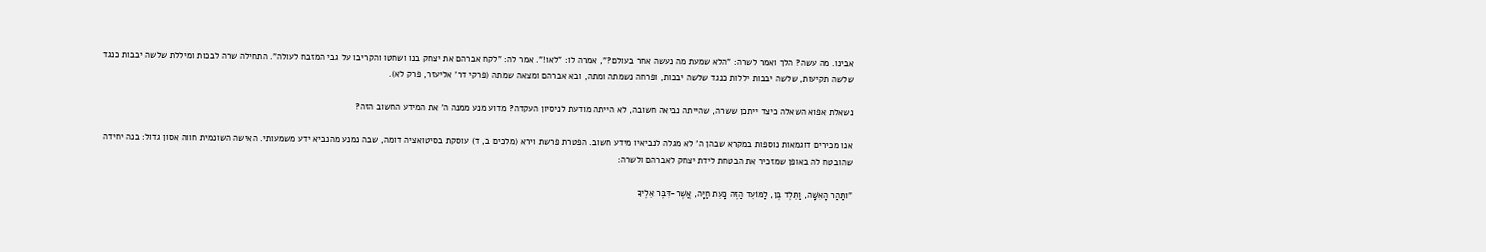אבינו. מה עשה? הלך ואמר לשרה: "הלא שמעת מה נעשה אחר בעולם?", אמרה לו: "לאו!". אמר לה: "לקח אברהם את יצחק בנו ושחטו והקריבו על גבי המזבח לעולה". התחילה שרה לבכות ומיללת שלשה יבבות כנגד שלשה תקיעות, שלשה יבבות יללות כנגד שלשה יבכות, ופרחה נשמתה ומתה, ובא אברהם ומצאה שמתה (פרקי דר' אליעזר, פרק לא).

נשאלת אפוא השאלה כיצד ייתכן ששרה, שהייתה נביאה חשובה, לא הייתה מודעת לניסיון העקדה? מדוע מנע ממנה ה' את המידע החשוב הזה?

אנו מכירים דוגמאות נוספות במקרא שבהן ה' לא מגלה לנביאיו מידע חשוב. הפטרת פרשת וירא (מלכים ב, ד) עוסקת בסיטואציה דומה, שבה נמנע מהנביא ידע משמעותי. האישה השונמית חווה אסון גדול: בנה יחידה שהובטח לה באופן שמזכיר את הבטחת לידת יצחק לאברהם ולשרה:

"ותַּהַר הָאִשָּׁה, וַתֵּלֶד בֶּן, לַמּוֹעֵד הַזֶּה כָּעֵת חַיָּה, אֲשֶׁר-דִּבֶּר אֵלֶיךָ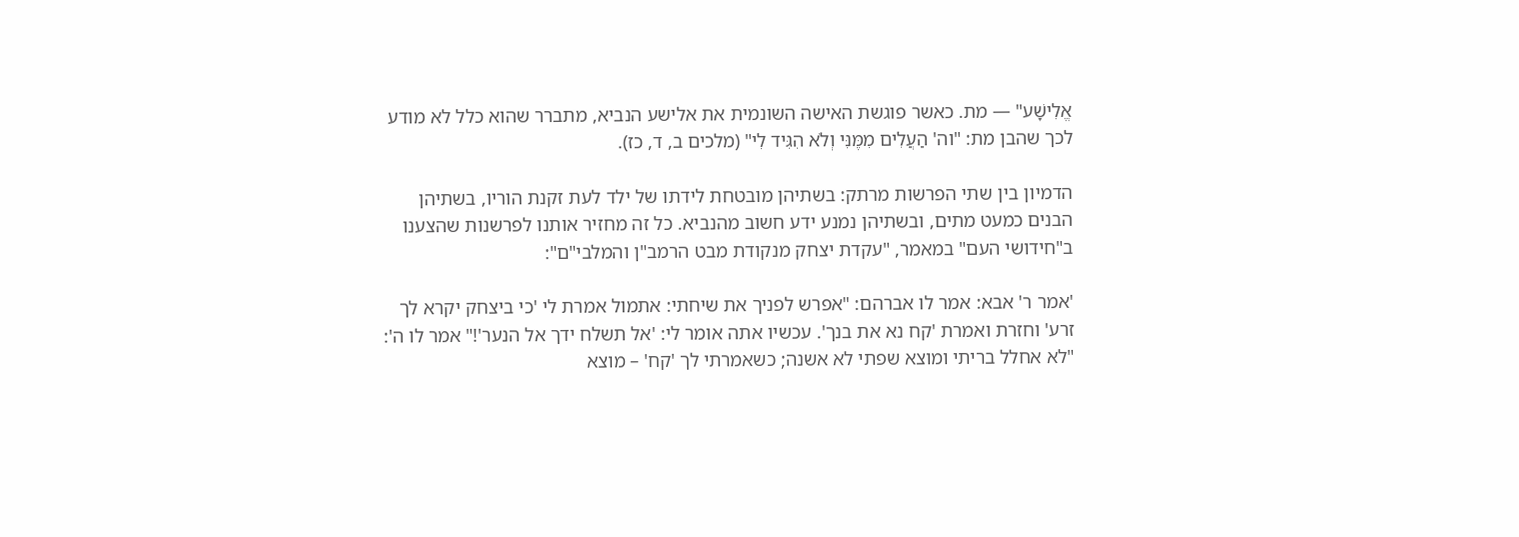אֱלִישָׁע" — מת. כאשר פוגשת האישה השונמית את אלישע הנביא, מתברר שהוא כלל לא מודע לכך שהבן מת: "וה' הַעֲלִים מִמֶּנִּי וְלֹא הִגִּיד לִי" (מלכים ב, ד, כז).

הדמיון בין שתי הפרשות מרתק: בשתיהן מובטחת לידתו של ילד לעת זקנת הוריו, בשתיהן הבנים כמעט מתים, ובשתיהן נמנע ידע חשוב מהנביא. כל זה מחזיר אותנו לפרשנות שהצענו ב"חידושי העם" במאמר, "עקדת יצחק מנקודת מבט הרמב"ן והמלבי"ם":

'אמר ר' אבא: אמר לו אברהם: "אפרש לפניך את שיחתי: אתמול אמרת לי 'כי ביצחק יקרא לך זרע' וחזרת ואמרת 'קח נא את בנך'. עכשיו אתה אומר לי: 'אל תשלח ידך אל הנער'!" אמר לו ה': "לא אחלל בריתי ומוצא שפתי לא אשנה; כשאמרתי לך 'קח' – מוצא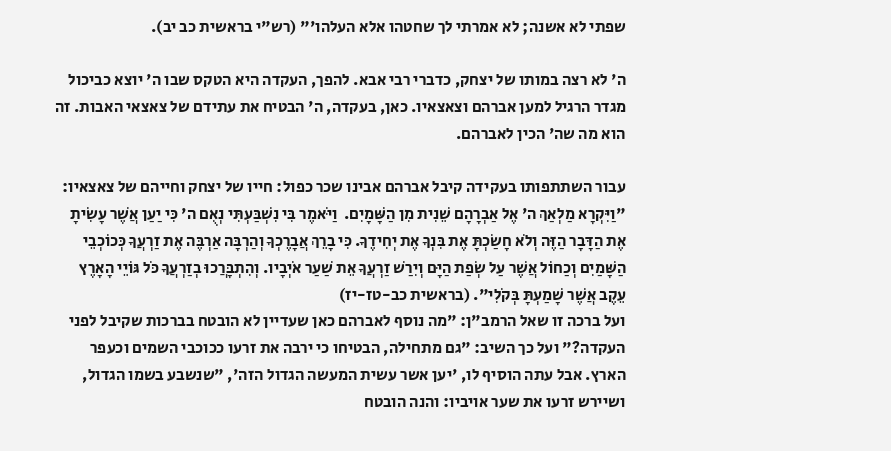שפתי לא אשנה; לא אמרתי לך שחטהו אלא העלהו'" (רש"י בראשית כב יב).

ה' לא רצה במותו של יצחק, כדברי רבי אבא. להפך, העקדה היא הטקס שבו ה' יוצא כביכול מגדר הרגיל למען אברהם וצאצאיו. כאן, בעקדה, ה' הבטיח את עתידם של צאצאי האבות. זה הוא מה שה' הכין לאברהם.

עבור השתתפותו בעקידה קיבל אברהם אבינו שכר כפול: חייו של יצחק וחייהם של צאצאיו: "וַיִּקְרָא מַלְאַךְ ה' אֶל אַבְרָהָם שֵׁנִית מִן הַשָּׁמָיִם.  וַיֹּאמֶר בִּי נִשְׁבַּעְתִּי נְאֻם ה' כִּי יַעַן אֲשֶׁר עָשִׂיתָ אֶת הַדָּבָר הַזֶּה וְלֹא חָשַׂכְתָּ אֶת בִּנְךָ אֶת יְחִידֶךָ. כִּי בָרֵךְ אֲבָרֶכְךָ וְהַרְבָּה אַרְבֶּה אֶת זַרְעֲךָ כְּכוֹכְבֵי הַשָּׁמַיִם וְכַחוֹל אֲשֶׁר עַל שְׂפַת הַיָּם וְיִרַשׁ זַרְעֲךָ אֵת שַׁעַר אֹיְבָיו. וְהִתְבָּרֲכוּ בְזַרְעֲךָ כֹּל גּוֹיֵי הָאָרֶץ עֵקֶב אֲשֶׁר שָׁמַעְתָּ בְּקֹלִי". (בראשית כב-טז-יז)
ועל ברכה זו שאל הרמב"ן: "מה נוסף לאברהם כאן שעדיין לא הובטח בברכות שקיבל לפני העקדה?" ועל כך השיב: "גם מתחילה, הבטיחו כי ירבה את זרעו ככוכבי השמים וכעפר הארץ. אבל עתה הוסיף לו, 'יען אשר עשית המעשה הגדול הזה', "שנשבע בשמו הגדול, ושיירש זרעו את שער אויביו: והנה הובטח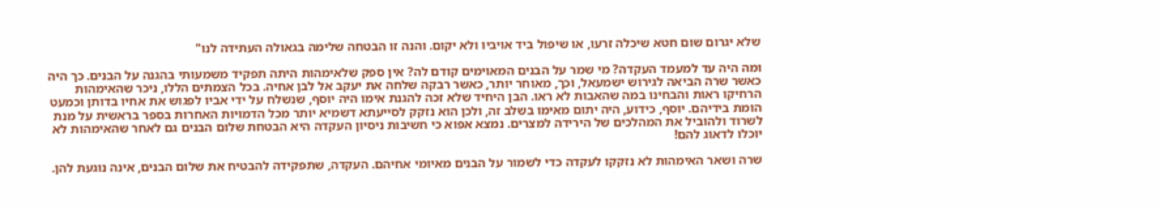שלא יגרום שום חטא שיכלה זרעו, או שיפול ביד אויביו ולא יקום. והנה זו הבטחה שלימה בגאולה העתידה לנו"

ומה היה עד למעמד העקדה? מי שמר על הבנים המאוימים קודם לה? אין ספק שלאימהות היתה תפקיד משמעותי בהגנה על הבנים. כך היה כאשר שרה הביאה לגירוש ישמעאל, וכך, מאוחר יותר, כאשר רבקה שלחה את יעקב אל לבן אחיה. בכל הצמתים הללו, ניכר שהאימהות הרחיקו ראות והבחינו במה שהאבות לא ראו. הבן היחיד שלא זכה להגנת אימו היה יוסף, שנשלח על ידי אביו לפגוש את אחיו בדותן וכמעט הומת בידיהם. יוסף, כידוע, היה יתום מאימו בשלב זה, ולכן הוא נזקק לסייעתא דשמיא יותר מכל הדמויות האחרות בספר בראשית על מנת לשרוד ולהוביל את המהלכים של הירידה למצרים. נמצא אפוא כי חשיבות ניסיון העקדה היא הבטחת שלום הבנים גם לאחר שהאימהות לא יוכלו לדאוג להם!

שרה ושאר האימהות לא נזקקו לעקדה כדי לשמור על הבנים מאיומי אחיהם. העקדה, שתפקידה להבטיח את שלום הבנים, אינה נוגעת להן.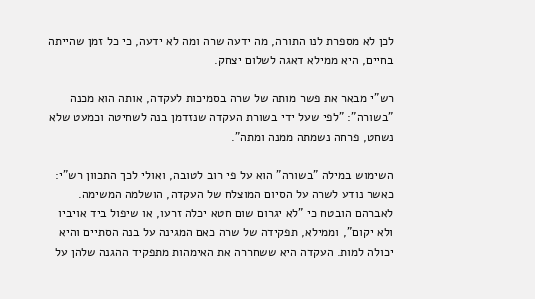לכן לא מספרת לנו התורה, מה ידעה שרה ומה לא ידעה, כי כל זמן שהייתה בחיים, היא ממילא דאגה לשלום יצחק.

רש"י מבאר את פשר מותה של שרה בסמיכות לעקדה, אותה הוא מכנה "בשורה": "לפי שעל ידי בשורת העקדה שנזדמן בנה לשחיטה וכמעט שלא נשחט, פרחה נשמתה ממנה ומתה".

השימוש במילה "בשורה" הוא על פי רוב לטובה, ואולי לכך התכוון רש"י: כאשר נודע לשרה על הסיום המוצלח של העקדה, הושלמה המשימה. לאברהם הובטח כי "לא יגרום שום חטא יכלה זרעו, או שיפול ביד אויביו ולא יקום", וממילא, תפקידה של שרה כאם המגינה על בנה הסתיים והיא יכולה למות. העקדה היא ששחררה את האימהות מתפקיד ההגנה שלהן על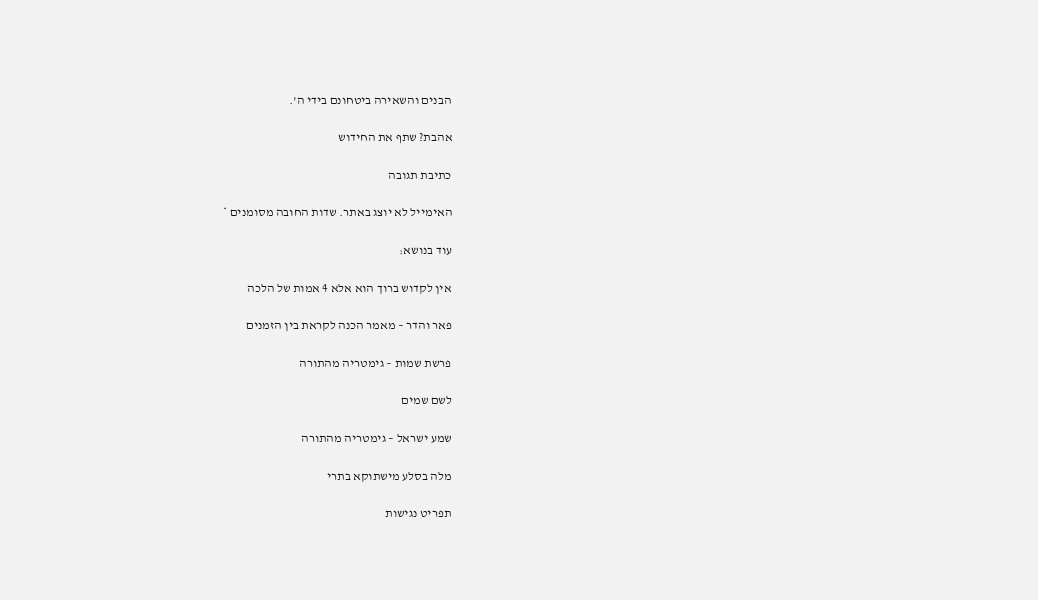הבנים והשאירה ביטחונם בידי ה'.

אהבת? שתף את החידוש

כתיבת תגובה

האימייל לא יוצג באתר. שדות החובה מסומנים *

עוד בנושא:

אין לקדוש ברוך הוא אלא 4 אמות של הלכה

פאר והדר – מאמר הכנה לקראת בין הזמנים

פרשת שמות – גימטריה מהתורה

לשם שמים

שמע ישראל – גימטריה מהתורה

מלה בסלע מישתוקא בתרי

תפריט נגישות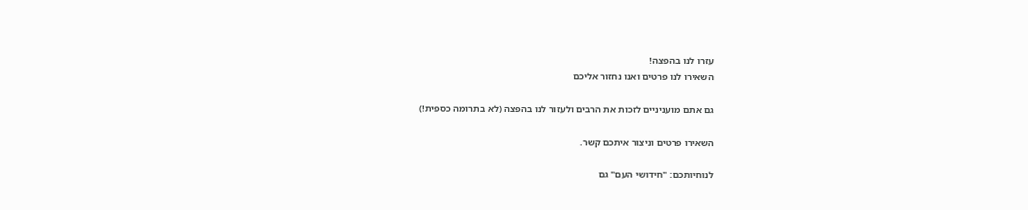עזרו לנו בהפצה!
השאירו לנו פרטים ואנו נחזור אליכם

גם אתם מועניניים לזכות את הרבים ולעזור לנו בהפצה (לא בתרומה כספית!)

השאירו פרטים וניצור איתכם קשר.

לנוחיותכם: "חידושי העם" גם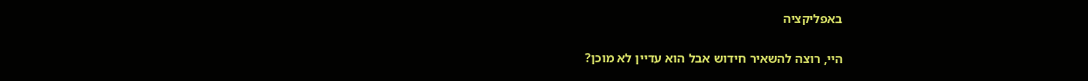באפליקציה

היי, רוצה להשאיר חידוש אבל הוא עדיין לא מוכן?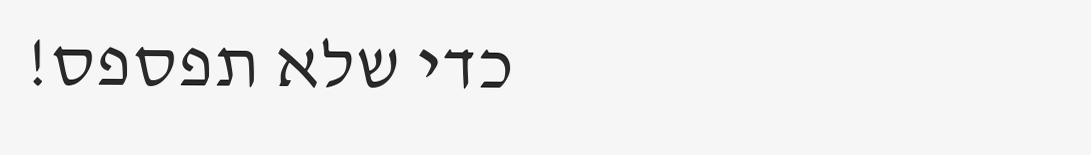כדי שלא תפספס!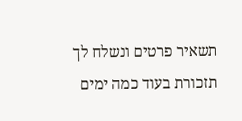תשאיר פרטים ונשלח לך תזכורת בעוד כמה ימים